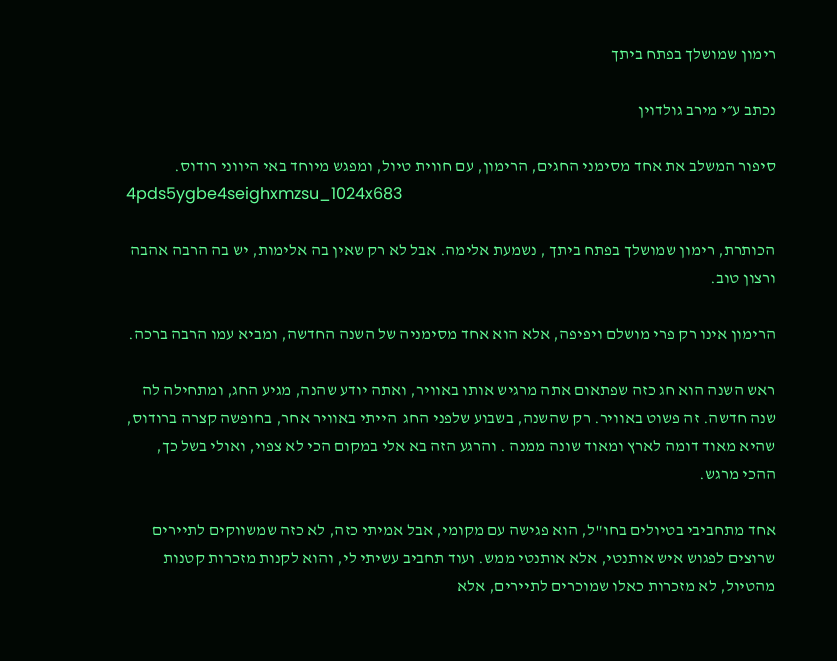רימון שמושלך בפתח ביתך

נכתב ע״י מירב גולדוין

סיפור המשלב את אחד מסימני החגים, הרימון, עם חווית טיול, ומפגש מיוחד באי היווני רודוס.
4pds5ygbe4seighxmzsu_1024x683

הכותרת, רימון שמושלך בפתח ביתך , נשמעת אלימה. אבל לא רק שאין בה אלימות, יש בה הרבה אהבה ורצון טוב.

הרימון אינו רק פרי מושלם ויפיפה, אלא הוא אחד מסימניה של השנה החדשה, ומביא עמו הרבה ברכה.

ראש השנה הוא חג כזה שפתאום אתה מרגיש אותו באוויר, ואתה יודע שהנה, מגיע החג, ומתחילה לה שנה חדשה. זה פשוט באוויר. רק שהשנה, בשבוע שלפני החג  הייתי באוויר אחר, בחופשה קצרה ברודוס,  שהיא מאוד דומה לארץ ומאוד שונה ממנה . והרגע הזה בא אלי במקום הכי לא צפוי, ואולי בשל כך, ההכי מרגש.

אחד מתחביבי בטיולים בחו"ל, הוא פגישה עם מקומי, אבל אמיתי כזה, לא כזה שמשווקים לתיירים שרוצים לפגוש איש אותנטי, אלא אותנטי ממש. ועוד תחביב עשיתי לי, והוא לקנות מזכרות קטנות מהטיול, לא מזכרות כאלו שמוכרים לתיירים, אלא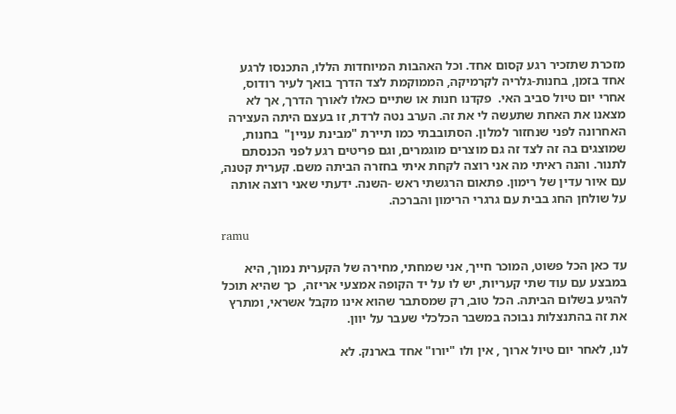מזכרת שתזכיר רגע קסום אחד. וכל האהבות המיוחדות הללו, התכנסו לרגע אחד בזמן, בחנות-גלריה לקרמיקה, הממוקמת לצד הדרך בואך לעיר רודוס, אחרי יום טיול סביב האי.  פקדנו חנות או שתיים כאלו לאורך הדרך, אך לא מצאנו את האחת שתעשה לי את זה. הערב נטה לרדת, זו בעצם היתה העצירה האחרונה לפני שנחזור למלון. הסתובבתי כמו תיירת "מבינת עניין"  בחנות, שמוצגים בה זה לצד זה גם מוצרים מוגמרים, וגם פריטים רגע לפני הכנסתם לתנור. והנה ראיתי מה אני רוצה לקחת איתי בחזרה הביתה משם. קערית קטנה, עם איור עדין של רימון. פתאום הרגשתי ראש -השנה. ידעתי שאני רוצה אותה על שולחן החג בבית עם גרגרי הרימון והברכה.

ramu

עד כאן הכל פשוט, המוכר חייך, אני שמחתי, מחירה של הקערית נמוך, היא במבצע עם עוד שתי קעריות, יש לו על יד הקופה אמצעי אריזה,  כך שהיא תוכל להגיע בשלום הביתה. הכל טוב, רק שמסתבר שהוא אינו מקבל אשראי, ומתרץ את זה בהתנצלות נבוכה במשבר הכלכלי שעבר על יוון.

לנו, לאחר יום טיול ארוך , אין ולו "יורו" אחד בארנק. לא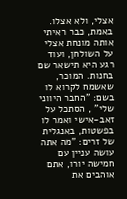אצלי, ולא אצלו.  באמת, כבר ראיתי אותה מונחת אצלי על השולחן, ועוד רגע היא תישאר שם בחנות. המוכר, שאשמח לקרוא לו בשם: "החבר היווני שלי" , הסתכל על זאב-אישי ואמר לו בפשטות, באנגלית של זרים: "מה אתה עושה עניין עם חמישה יורו, אתם אוהבים את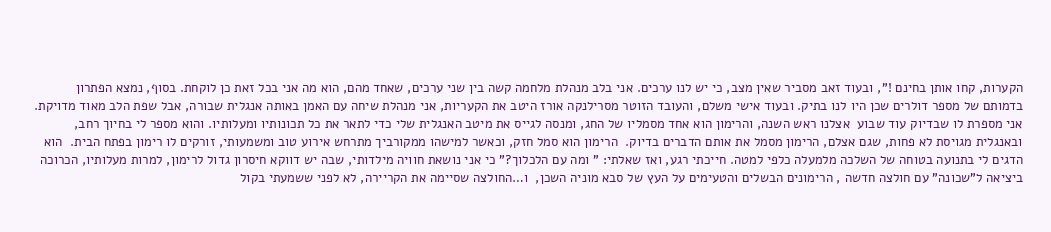הקערות, קחו אותן בחינם !", ובעוד זאב מסביר שאין מצב, כי יש לנו ערכים. אני בלב מנהלת מלחמה קשה בין שני ערכים, שאחד מהם, הוא מה אני בכל זאת כן לוקחת. בסוף, נמצא הפתרון בדמותם של מספר דולרים שכן היו לנו בתיק. ובעוד אישי משלם, והעובד הזוטר מסרילנקה אורז היטב את הקעריות, אני מנהלת שיחה עם האמן באותה אנגלית שבורה, אבל שפת הלב מאוד מדויקת. אני מספרת לו שבדיוק עוד שבוע  אצלנו ראש השנה, והרימון הוא אחד מסמליו של החג, ומנסה לגייס את מיטב האנגלית שלי כדי לתאר את כל תכונותיו ומעלותיו. והוא מספר לי בחיוך רחב, ובאנגלית מגויסת לא פחות, שגם אצלם, הרימון מסמל את אותם הדברים בדיוק.  הרימון הוא סמל חזק, וכאשר למישהו ממקורביך מתרחש אירוע טוב ומשמעותי, זורקים לו רימון בפתח הבית.  הוא  הדגים לי בתנועה בטוחה של השלכה מלמעלה כלפי למטה. חייכתי רגע, ואז שאלתי: " ומה עם הלכלוך?" כי אני נושאת חוויה מילדותי, שבה יש דווקא חיסרון גדול לרימון, למרות מעלותיו, הכרוכה ביציאה ל"שכונה" עם חולצה חדשה , הרימונים הבשלים והטעימים על העץ של סבא מוניה השכן,  ו…החולצה שסיימה את הקריירה, לא לפני ששמעתי בקול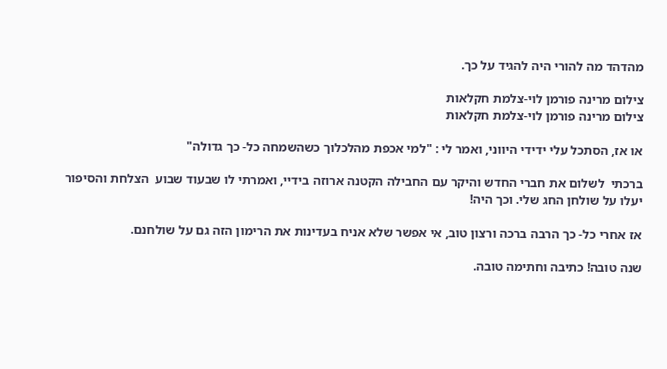מהדהד מה להורי היה להגיד על כך.

צילום מרינה פורמן לוי-צלמת חקלאות
צילום מרינה פורמן לוי-צלמת חקלאות

או אז, הסתכל עלי ידידי היווני, ואמר לי : "למי אכפת מהלכלוך כשהשמחה כל- כך גדולה"

ברכתי  לשלום את חברי החדש והיקר עם החבילה הקטנה ארוזה בידיי, ואמרתי לו שבעוד שבוע  הצלחת והסיפור יעלו על שולחן החג שלי. וכך היה!

אז אחרי כל- כך הרבה ברכה ורצון טוב, אי אפשר שלא אניח בעדינות את הרימון הזה גם על שולחנם.

שנה טובה! כתיבה וחתימה טובה.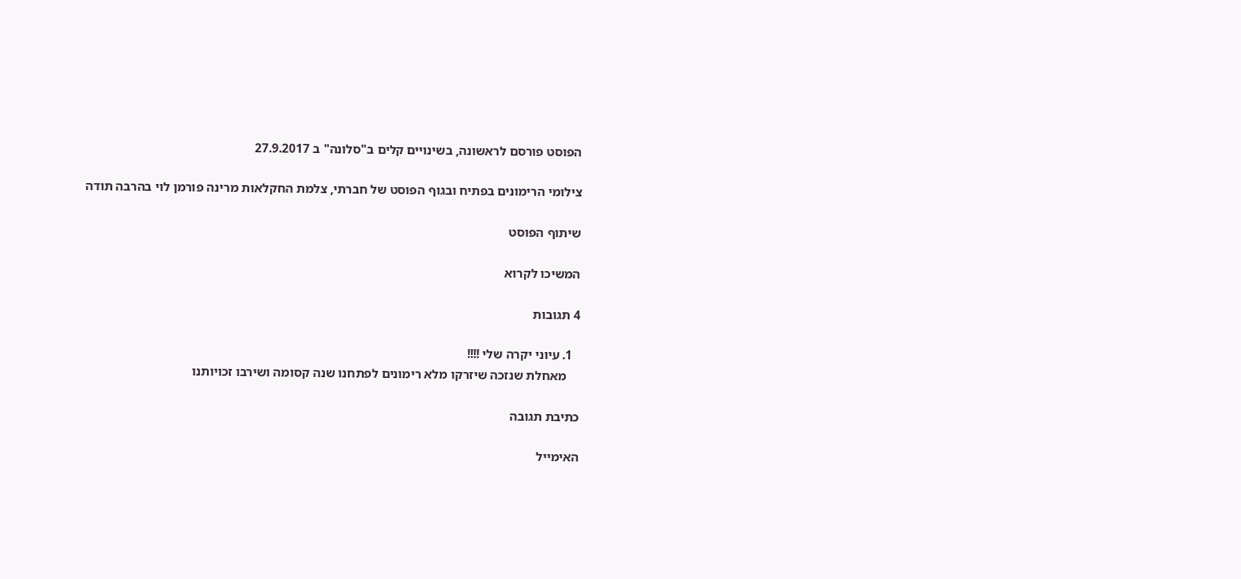הפוסט פורסם לראשונה, בשינויים קלים ב"סלונה" ב 27.9.2017

צילומי הרימונים בפתיח ובגוף הפוסט של חברתי, צלמת החקלאות מרינה פורמן לוי בהרבה תודה

שיתוף הפוסט

המשיכו לקרוא

4 תגובות

  1. עיוני יקרה שלי !!!!
    מאחלת שנזכה שיזרקו מלא רימונים לפתחנו שנה קסומה ושירבו זכויותנו

כתיבת תגובה

האימייל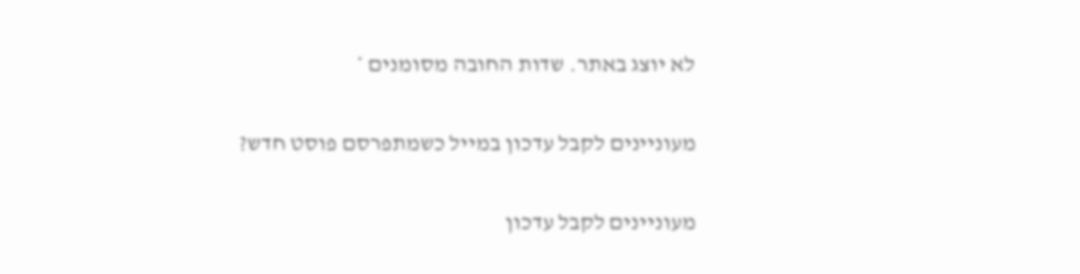לא יוצג באתר. שדות החובה מסומנים *

מעוניינים לקבל עדכון במייל כשמתפרסם פוסט חדש?

מעוניינים לקבל עדכון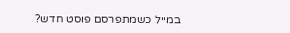במייל כשמתפרסם פוסט חדש?